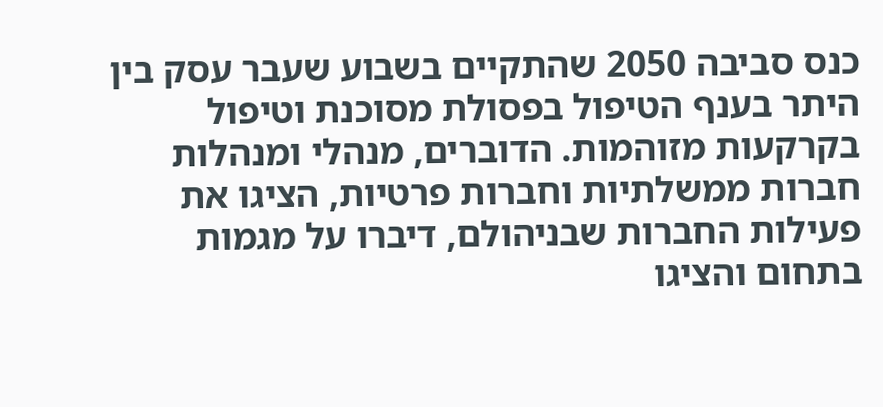כנס סביבה 2050 שהתקיים בשבוע שעבר עסק בין היתר בענף הטיפול בפסולת מסוכנת וטיפול בקרקעות מזוהמות. הדוברים, מנהלי ומנהלות חברות ממשלתיות וחברות פרטיות, הציגו את פעילות החברות שבניהולם, דיברו על מגמות בתחום והציגו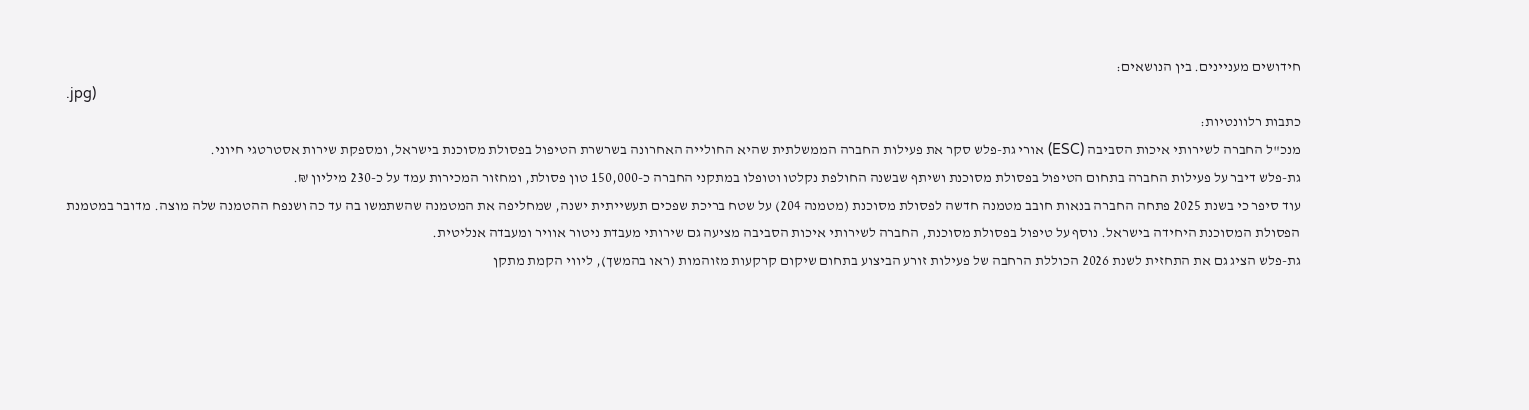חידושים מעניינים. בין הנושאים:
.jpg)
כתבות רלוונטיות:
מנכ"ל החברה לשירותי איכות הסביבה (ESC) אורי גת-פלש סקר את פעילות החברה הממשלתית שהיא החולייה האחרונה בשרשרת הטיפול בפסולת מסוכנת בישראל, ומספקת שירות אסטרטגי חיוני.
גת-פלש דיבר על פעילות החברה בתחום הטיפול בפסולת מסוכנת ושיתף שבשנה החולפת נקלטו וטופלו במתקני החברה כ-150,000 טון פסולת, ומחזור המכירות עמד על כ-230 מיליון ₪.
עוד סיפר כי בשנת 2025 פתחה החברה בנאות חובב מטמנה חדשה לפסולת מסוכנת (מטמנה 204) על שטח בריכת שפכים תעשייתית ישנה, שמחליפה את המטמנה שהשתמשו בה עד כה ושנפח ההטמנה שלה מוצה. מדובר במטמנת הפסולת המסוכנת היחידה בישראל. נוסף על טיפול בפסולת מסוכנת, החברה לשירותי איכות הסביבה מציעה גם שירותי מעבדת ניטור אוויר ומעבדה אנליטית.
גת-פלש הציג גם את התחזית לשנת 2026 הכוללת הרחבה של פעילות זורע הביצוע בתחום שיקום קרקעות מזוהמות (ראו בהמשך), ליווי הקמת מתקן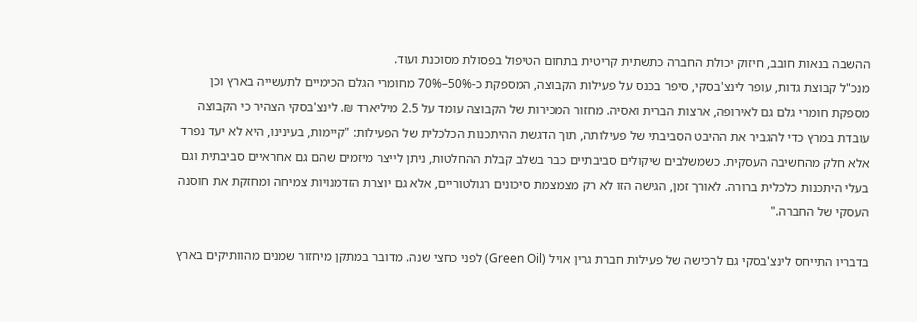ההשבה בנאות חובב, חיזוק יכולת החברה כתשתית קריטית בתחום הטיפול בפסולת מסוכנת ועוד.
מנכ"ל קבוצת גדות, עופר לינצ'בסקי, סיפר בכנס על פעילות הקבוצה, המספקת כ-50%–70% מחומרי הגלם הכימיים לתעשייה בארץ וכן מספקת חומרי גלם גם לאירופה, ארצות הברית ואסיה. מחזור המכירות של הקבוצה עומד על 2.5 מיליארד ₪. לינצ'בסקי הצהיר כי הקבוצה עובדת במרץ כדי להגביר את ההיבט הסביבתי של פעילותה, תוך הדגשת ההיתכנות הכלכלית של הפעילות: "קיימות, בעינינו, היא לא יעד נפרד אלא חלק מהחשיבה העסקית. כשמשלבים שיקולים סביבתיים כבר בשלב קבלת ההחלטות, ניתן לייצר מיזמים שהם גם אחראיים סביבתית וגם בעלי היתכנות כלכלית ברורה. לאורך זמן, הגישה הזו לא רק מצמצמת סיכונים רגולטוריים, אלא גם יוצרת הזדמנויות צמיחה ומחזקת את חוסנה העסקי של החברה."

בדבריו התייחס לינצ'בסקי גם לרכישה של פעילות חברת גרין אויל (Green Oil) לפני כחצי שנה. מדובר במתקן מיחזור שמנים מהוותיקים בארץ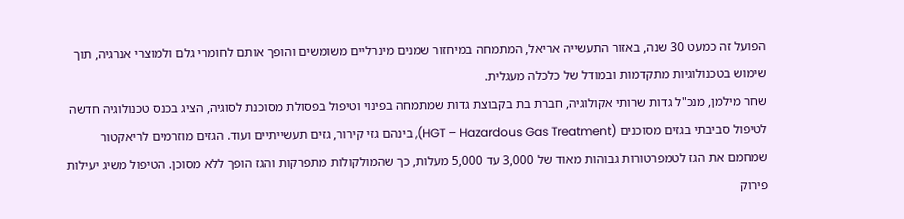הפועל זה כמעט 30 שנה, באזור התעשייה אריאל, המתמחה במיחזור שמנים מינרליים משומשים והופך אותם לחומרי גלם ולמוצרי אנרגיה, תוך שימוש בטכנולוגיות מתקדמות ובמודל של כלכלה מעגלית.
שחר מילמן, מנכ"ל גדות שרותי אקולוגיה, חברת בת בקבוצת גדות שמתמחה בפינוי וטיפול בפסולת מסוכנת לסוגיה, הציג בכנס טכנולוגיה חדשה לטיפול סביבתי בגזים מסוכנים (HGT – Hazardous Gas Treatment), בינהם גזי קירור, גזים תעשייתיים ועוד. הגזים מוזרמים לריאקטור שמחמם את הגז לטמפרטורות גבוהות מאוד של 3,000 עד 5,000 מעלות, כך שהמולקולות מתפרקות והגז הופך ללא מסוכן. הטיפול משיג יעילות פירוק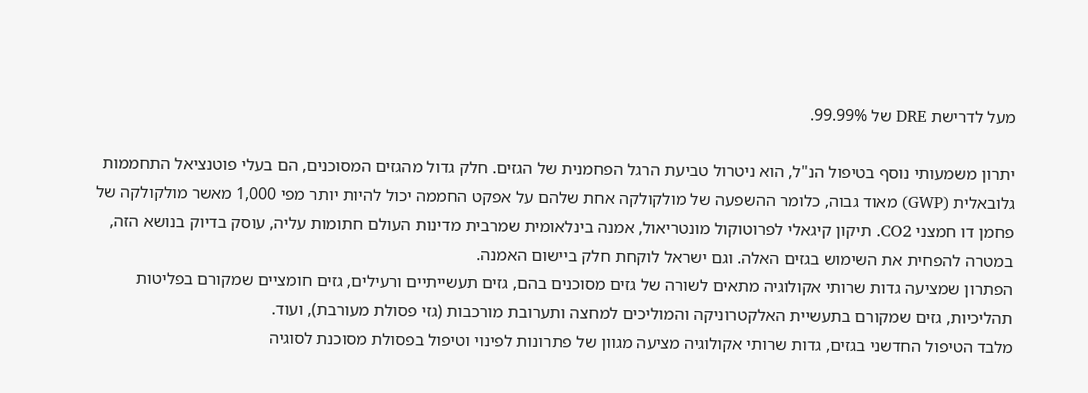מעל לדרישת DRE של 99%.99.

יתרון משמעותי נוסף בטיפול הנ"ל, הוא ניטרול טביעת הרגל הפחמנית של הגזים. חלק גדול מהגזים המסוכנים, הם בעלי פוטנציאל התחממות גלובאלית (GWP) מאוד גבוה, כלומר ההשפעה של מולקולקה אחת שלהם על אפקט החממה יכול להיות יותר מפי 1,000 מאשר מולקולקה של פחמן דו חמצני CO2. תיקון קיגאלי לפרוטוקול מונטריאול, אמנה בינלאומית שמרבית מדינות העולם חתומות עליה, עוסק בדיוק בנושא הזה, במטרה להפחית את השימוש בגזים האלה. וגם ישראל לוקחת חלק ביישום האמנה.
הפתרון שמציעה גדות שרותי אקולוגיה מתאים לשורה של גזים מסוכנים בהם, גזים תעשייתיים ורעילים, גזים חומציים שמקורם בפליטות תהליכיות, גזים שמקורם בתעשיית האלקטרוניקה והמוליכים למחצה ותערובת מורכבות (גזי פסולת מעורבת), ועוד.
מלבד הטיפול החדשני בגזים, גדות שרותי אקולוגיה מציעה מגוון של פתרונות לפינוי וטיפול בפסולת מסוכנת לסוגיה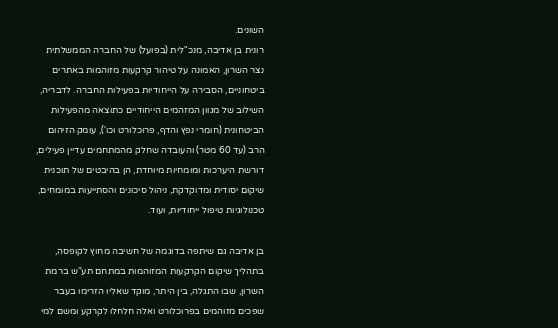השונים.
רונית בן אדיבה, מנכ"לית (בפועל) של החברה הממשלתית נצר השרון, האמונה על טיהור קרקעות מזוהמות באתרים ביטחוניים, הסבירה על הייחודיות בפעילות החברה. לדבריה, השילוב של מגוון המזהמים הייחודיים כתוצאה מהפעילות הביטחונית (חומרי נפץ והדף, פרוכלורט וכו'), עומק הזיהום הרב (עד 60 מטר) והעובדה שחלק מהמתחמים עדיין פעילים, דורשת היערכות ומומחיות מיוחדת, הן בהיבטים של תוכנית שיקום יסודית ומדוקדקת, ניהול סיכונים והסתייעות במומחים, טכנולוגיות טיפול ייחודיות, ועוד.

בן אדיבה גם שיתפה בדוגמה של חשיבה מחוץ לקופסה, בתהליך שיקום הקרקעות המזוהמות במתחם תע"ש ברמת השרון, שבו התגלה, בין היתר, מוקד שאליו הזרימו בעבר שפכים מזוהמים בפרוכלורט ואלה חלחלו לקרקע ומשם למי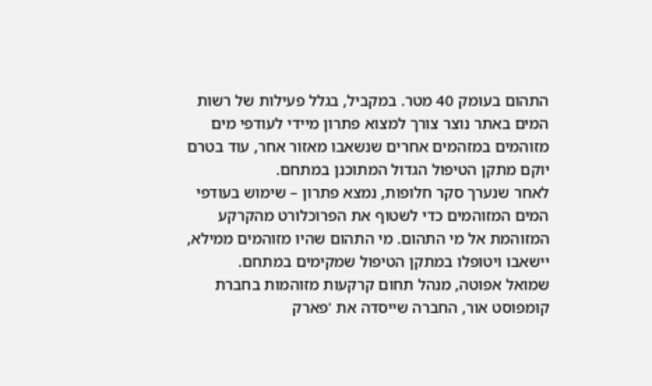התהום בעומק 40 מטר. במקביל, בגלל פעילות של רשות המים באתר נוצר צורך למצוא פתרון מיידי לעודפי מים מזוהמים במזהמים אחרים שנשאבו מאזור אחר, עוד בטרם יוקם מתקן הטיפול הגדול המתוכנן במתחם.
לאחר שנערך סקר חלופות, נמצא פתרון – שימוש בעודפי המים המזוהמים כדי לשטוף את הפרוכלורט מהקרקע המזוהמת אל מי התהום. מי התהום שהיו מזוהמים ממילא, יישאבו ויטופלו במתקן הטיפול שמקימים במתחם.
שמואל אפוטה, מנהל תחום קרקעות מזוהמות בחברת קומפוסט אור, החברה שייסדה את 'פארק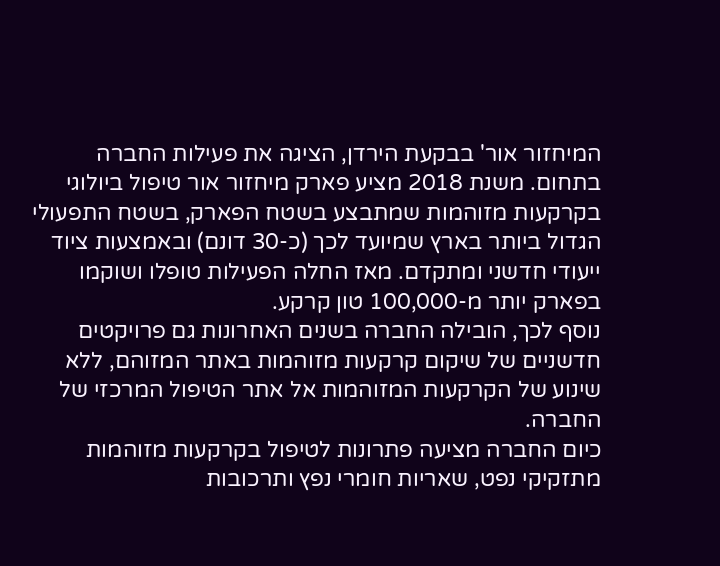המיחזור אור' בבקעת הירדן, הציגה את פעילות החברה בתחום. משנת 2018 מציע פארק מיחזור אור טיפול ביולוגי בקרקעות מזוהמות שמתבצע בשטח הפארק, בשטח התפעולי הגדול ביותר בארץ שמיועד לכך (כ-30 דונם) ובאמצעות ציוד ייעודי חדשני ומתקדם. מאז החלה הפעילות טופלו ושוקמו בפארק יותר מ-100,000 טון קרקע.
נוסף לכך, הובילה החברה בשנים האחרונות גם פרויקטים חדשניים של שיקום קרקעות מזוהמות באתר המזוהם, ללא שינוע של הקרקעות המזוהמות אל אתר הטיפול המרכזי של החברה.
כיום החברה מציעה פתרונות לטיפול בקרקעות מזוהמות מתזקיקי נפט, שאריות חומרי נפץ ותרכובות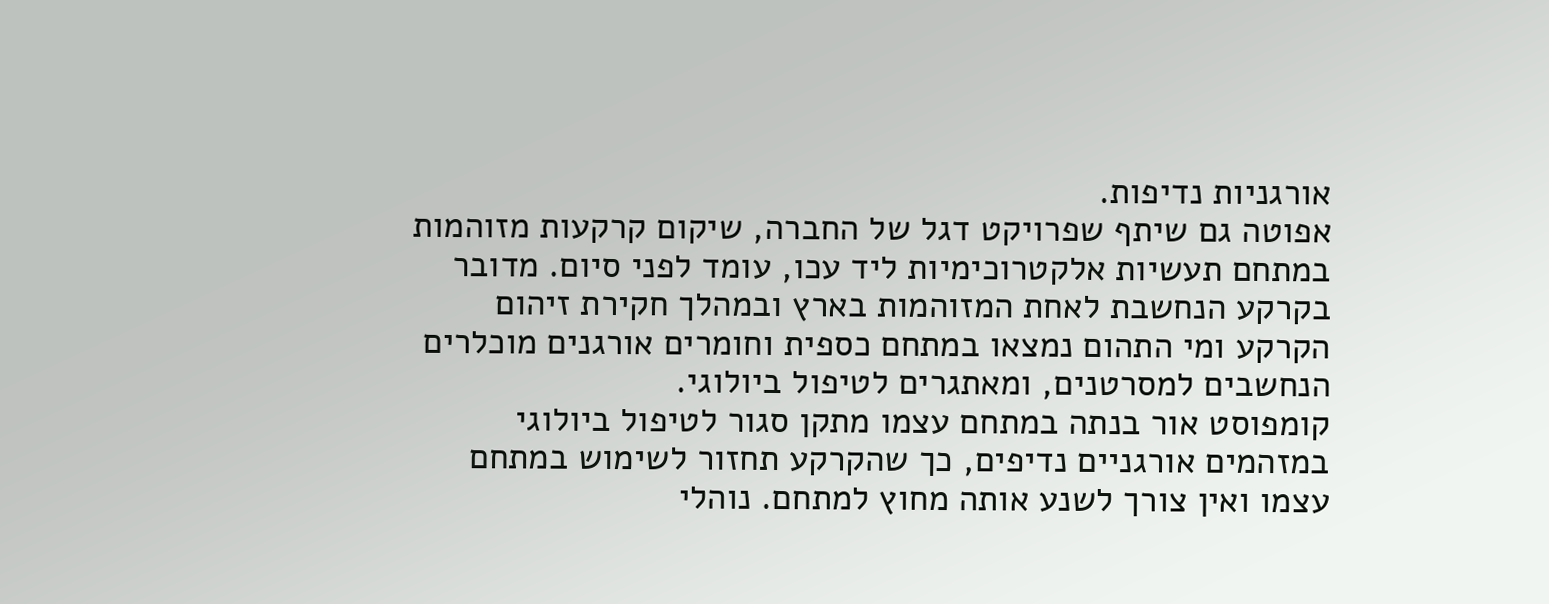אורגניות נדיפות.
אפוטה גם שיתף שפרויקט דגל של החברה, שיקום קרקעות מזוהמות במתחם תעשיות אלקטרוכימיות ליד עכו, עומד לפני סיום. מדובר בקרקע הנחשבת לאחת המזוהמות בארץ ובמהלך חקירת זיהום הקרקע ומי התהום נמצאו במתחם כספית וחומרים אורגנים מוכלרים הנחשבים למסרטנים, ומאתגרים לטיפול ביולוגי.
קומפוסט אור בנתה במתחם עצמו מתקן סגור לטיפול ביולוגי במזהמים אורגניים נדיפים, כך שהקרקע תחזור לשימוש במתחם עצמו ואין צורך לשנע אותה מחוץ למתחם. נוהלי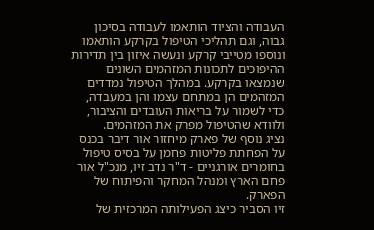העבודה והציוד הותאמו לעבודה בסיכון גבוה, וגם תהליכי הטיפול בקרקע הותאמו ונוספו מטייבי קרקע ונעשה איזון בין תדירות ההיפוכים לתכונות המזהמים השונים שנמצאו בקרקע. במהלך הטיפול נמדדים המזהמים הן במתחם עצמו והן במעבדה, כדי לשמור על בריאות העובדים והציבור, ולוודא שהטיפול מפרק את המזהמים.
נציג נוסף של פארק מיחזור אור דיבר בכנס על הפחתת פליטות פחמן על בסיס טיפול בחומרים אורגניים - ד"ר נדב זיו, מנכ"ל אור פחם הארץ ומנהל המחקר והפיתוח של הפארק.
זיו הסביר כיצג הפעילותה המרכזית של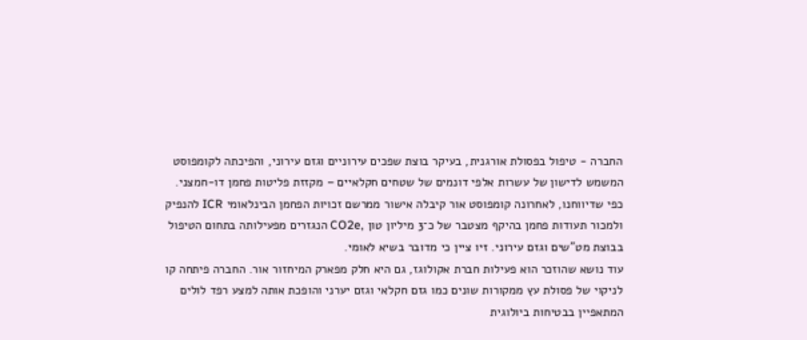החברה - טיפול בפסולת אורגנית, בעיקר בוצת שפכים עירוניים וגזם עירוני, והפיכתה לקומפוסט המשמש לדישון של עשרות אלפי דונמים של שטחים חקלאיים – מקזזת פליטות פחמן דו-חמצני.
כפי שדיווחנו, לאחרונה קומפוסט אור קיבלה אישור ממרשם זכויות הפחמן הבינלאומי ICR להנפיק ולמכור תעודות פחמן בהיקף מצטבר של כ־3 מיליון טון ,CO2e הנגזרים מפעילותה בתחום הטיפול בבוצת מט"שים וגזם עירוני. זיו ציין כי מדובר בשיא לאומי.
עוד נושא שהוזכר הוא פעילות חברת אקולוגז, גם היא חלק מפארק המיחזור אור. החברה פיתחה קו לניקוי של פסולת עץ ממקורות שונים כמו גזם חקלאי וגזם יערני והופכת אותה למצע רפד לולים המתאפיין בבטיחות ביולוגית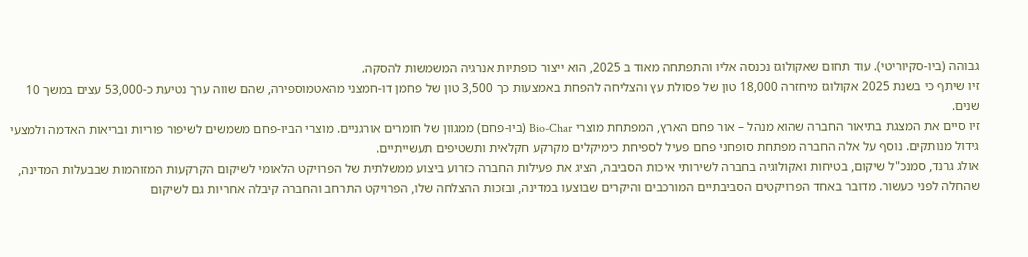גבוהה (ביו-סקיוריטי). עוד תחום שאקולוגז נכנסה אליו והתפתחה מאוד ב 2025, הוא ייצור כופתיות אנרגיה המשמשות להסקה.
זיו שיתף כי בשנת 2025 אקולוגז מיחזרה 18,000 טון של פסולת עץ והצליחה להפחת באמצעות כך 3,500 טון של פחמן דו-חמצני מהאטמוספירה, שהם שווה ערך נטיעת כ-53,000 עצים במשך 10 שנים.
זיו סיים את המצגת בתיאור החברה שהוא מנהל – אור פחם הארץ, המפתחת מוצרי Bio-Char (ביו-פחם) ממגוון של חומרים אורגניים. מוצרי הביו-פחם משמשים לשיפור פוריות ובריאות האדמה ולמצעי גידול מנותקים. נוסף על אלה החברה מפתחת סופחני פחם פעיל לספיחת כימיקלים מקרקע חקלאית ותשטיפים תעשייתיים.
אולג גרנד, סמנכ"ל שיקום, בטיחות ואקולוגיה בחברה לשירותי איכות הסביבה, הציג את פעילות החברה כזרוע ביצוע ממשלתית של הפרויקט הלאומי לשיקום הקרקעות המזוהמות שבבעלות המדינה, שהחלה לפני כעשור. מדובר באחד הפרויקטים הסביבתיים המורכבים והיקרים שבוצעו במדינה, ובזכות ההצלחה שלו, הפרויקט התרחב והחברה קיבלה אחריות גם לשיקום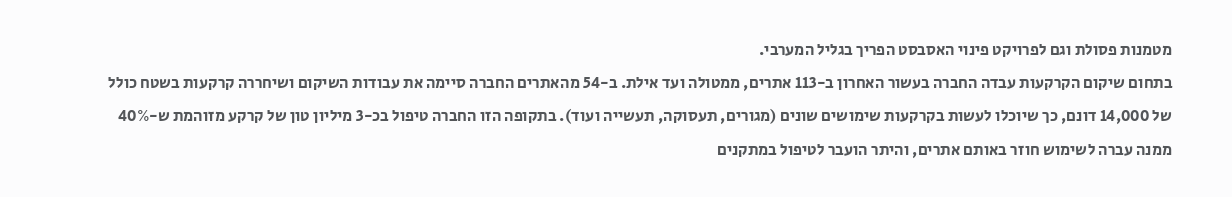מטמנות פסולת וגם לפרויקט פינוי האסבסט הפריך בגליל המערבי.
בתחום שיקום הקרקעות עבדה החברה בעשור האחרון ב-113 אתרים, ממטולה ועד אילת. ב-54 מהאתרים החברה סיימה את עבודות השיקום ושיחררה קרקעות בשטח כולל של 14,000 דונם, כך שיוכלו לעשות בקרקעות שימושים שונים (מגורים, תעסוקה, תעשייה ועוד). בתקופה הזו החברה טיפול בכ-3 מיליון טון של קרקע מזוהמת ש-40% ממנה עברה לשימוש חוזר באותם אתרים, והיתר הועבר לטיפול במתקנים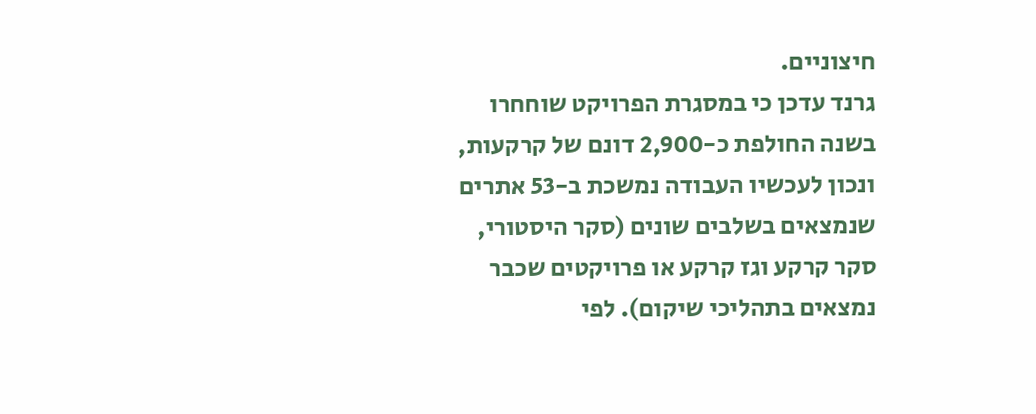חיצוניים.
גרנד עדכן כי במסגרת הפרויקט שוחחרו בשנה החולפת כ-2,900 דונם של קרקעות, ונכון לעכשיו העבודה נמשכת ב-53 אתרים שנמצאים בשלבים שונים (סקר היסטורי, סקר קרקע וגז קרקע או פרויקטים שכבר נמצאים בתהליכי שיקום). לפי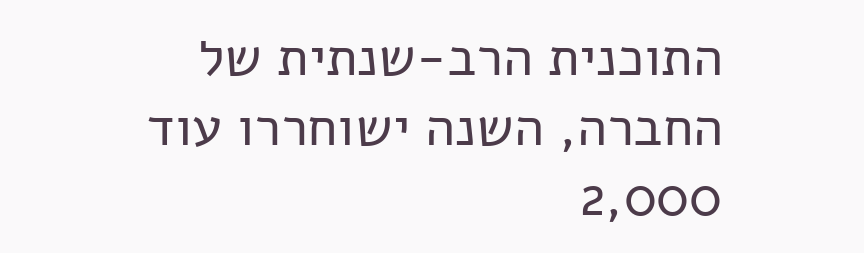התוכנית הרב-שנתית של החברה, השנה ישוחררו עוד 2,000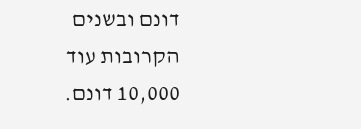דונם ובשנים הקרובות עוד 10,000 דונם.